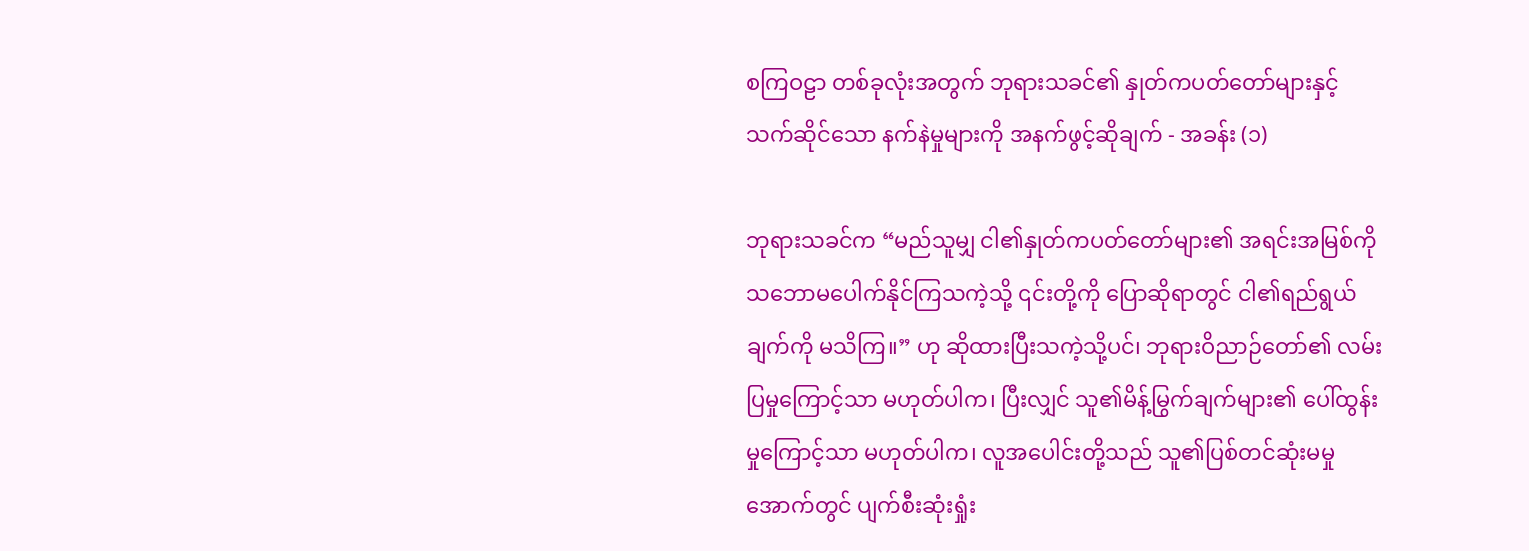စကြဝဠာ တစ်ခုလုံးအတွက် ဘုရားသခင်၏ နှုတ်ကပတ်တော်များနှင့်သက်ဆိုင်သော နက်နဲမှုများကို အနက်ဖွင့်ဆိုချက် - အခန်း (၁)

ဘုရားသခင်က “မည်သူမျှ ငါ၏နှုတ်ကပတ်တော်များ၏ အရင်းအမြစ်ကို သဘောမပေါက်နိုင်ကြသကဲ့သို့ ၎င်းတို့ကို ပြောဆိုရာတွင် ငါ၏ရည်ရွယ်ချက်ကို မသိကြ။” ဟု ဆိုထားပြီးသကဲ့သို့ပင်၊ ဘုရားဝိညာဉ်တော်၏ လမ်းပြမှုကြောင့်သာ မဟုတ်ပါက၊ ပြီးလျှင် သူ၏မိန့်မြွက်ချက်များ၏ ပေါ်ထွန်းမှုကြောင့်သာ မဟုတ်ပါက၊ လူအပေါင်းတို့သည် သူ၏ပြစ်တင်ဆုံးမမှုအောက်တွင် ပျက်စီးဆုံးရှုံး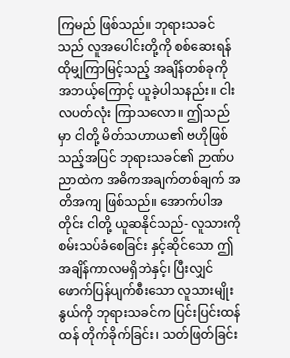ကြမည် ဖြစ်သည်။ ဘုရားသခင်သည် လူအပေါင်းတို့ကို စစ်ဆေးရန် ထိုမျှကြာမြင့်သည့် အချိန်တစ်ခုကို အဘယ့်ကြောင့် ယူခဲ့ပါသနည်း။ ငါးလပတ်လုံး ကြာသလော။ ဤသည်မှာ ငါတို့ မိတ်သဟာယ၏ ဗဟိုဖြစ်သည့်အပြင် ဘုရားသခင်၏ ဉာဏ်ပညာထဲက အဓိကအချက်တစ်ချက် အတိအကျ ဖြစ်သည်။ အောက်ပါအတိုင်း ငါတို့ ယူဆနိုင်သည်- လူသားကို စမ်းသပ်ခံစေခြင်း နှင့်ဆိုင်သော ဤအချိန်ကာလမရှိဘဲနှင့်၊ ပြီးလျှင် ဖောက်ပြန်ပျက်စီးသော လူသားမျိုးနွယ်ကို ဘုရားသခင်က ပြင်းပြင်းထန်ထန် တိုက်ခိုက်ခြင်း၊ သတ်ဖြတ်ခြင်း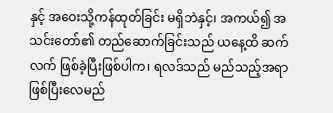နှင့် အဝေးသို့ကန်ထုတ်ခြင်း မရှိဘဲနှင့်၊ အကယ်၍ အသင်းတော်၏ တည်ဆောက်ခြင်းသည် ယနေ့ထိ ဆက်လက် ဖြစ်ခဲ့ပြီးဖြစ်ပါက၊ ရလဒ်သည် မည်သည့်အရာ ဖြစ်ပြီးလေမည်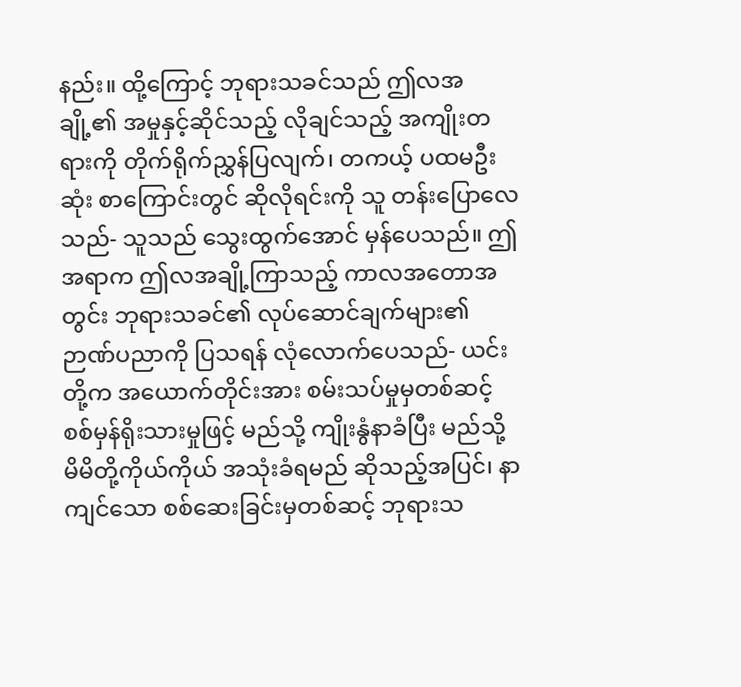နည်း။ ထို့ကြောင့် ဘုရားသခင်သည် ဤလအချို့၏ အမှုနှင့်ဆိုင်သည့် လိုချင်သည့် အကျိုးတရားကို တိုက်ရိုက်ညွှန်ပြလျက်၊ တကယ့် ပထမဦးဆုံး စာကြောင်းတွင် ဆိုလိုရင်းကို သူ တန်းပြောလေသည်- သူသည် သွေးထွက်အောင် မှန်ပေသည်။ ဤအရာက ဤလအချို့ကြာသည့် ကာလအတောအတွင်း ဘုရားသခင်၏ လုပ်ဆောင်ချက်များ၏ ဉာဏ်ပညာကို ပြသရန် လုံလောက်ပေသည်- ယင်းတို့က အယောက်တိုင်းအား စမ်းသပ်မှုမှတစ်ဆင့် စစ်မှန်ရိုးသားမှုဖြင့် မည်သို့ ကျိုးနွံနာခံပြီး မည်သို့ မိမိတို့ကိုယ်ကိုယ် အသုံးခံရမည် ဆိုသည့်အပြင်၊ နာကျင်သော စစ်ဆေးခြင်းမှတစ်ဆင့် ဘုရားသ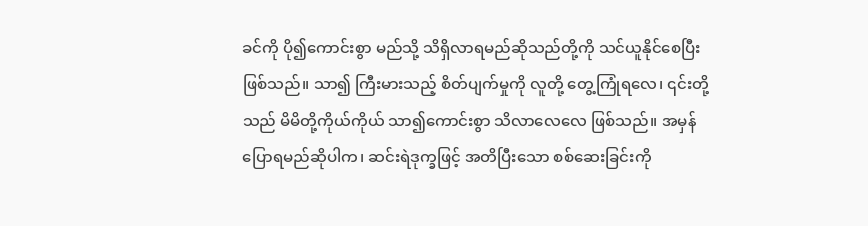ခင်ကို ပို၍ကောင်းစွာ မည်သို့ သိရှိလာရမည်ဆိုသည်တို့ကို သင်ယူနိုင်စေပြီး ဖြစ်သည်။ သာ၍ ကြီးမားသည့် စိတ်ပျက်မှုကို လူတို့ တွေ့ကြုံရလေ၊ ၎င်းတို့သည် မိမိတို့ကိုယ်ကိုယ် သာ၍ကောင်းစွာ သိလာလေလေ ဖြစ်သည်။ အမှန်ပြောရမည်ဆိုပါက၊ ဆင်းရဲဒုက္ခဖြင့် အတိပြီးသော စစ်ဆေးခြင်းကို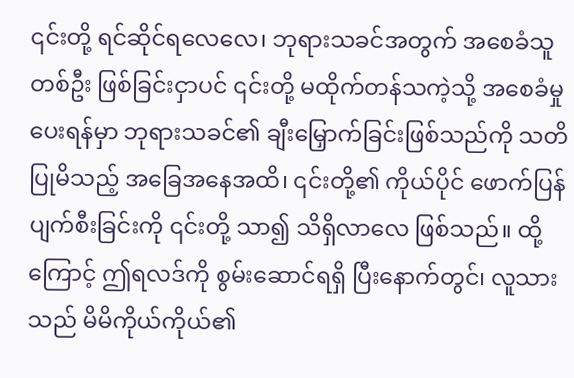၎င်းတို့ ရင်ဆိုင်ရလေလေ၊ ဘုရားသခင်အတွက် အစေခံသူတစ်ဦး ဖြစ်ခြင်းငှာပင် ၎င်းတို့ မထိုက်တန်သကဲ့သို့ အစေခံမှု ပေးရန်မှာ ဘုရားသခင်၏ ချီးမြှောက်ခြင်းဖြစ်သည်ကို သတိပြုမိသည့် အခြေအနေအထိ၊ ၎င်းတို့၏ ကိုယ်ပိုင် ဖောက်ပြန်ပျက်စီးခြင်းကို ၎င်းတို့ သာ၍ သိရှိလာလေ ဖြစ်သည်။ ထို့ကြောင့် ဤရလဒ်ကို စွမ်းဆောင်ရရှိ ပြီးနောက်တွင်၊ လူသားသည် မိမိကိုယ်ကိုယ်၏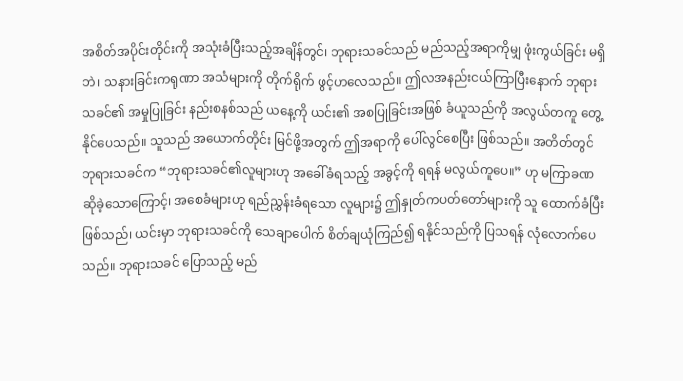အစိတ်အပိုင်းတိုင်းကို အသုံးခံပြီးသည့်အချိန်တွင်၊ ဘုရားသခင်သည် မည်သည့်အရာကိုမျှ ဖုံးကွယ်ခြင်း မရှိဘဲ၊ သနားခြင်းကရုဏာ အသံများကို တိုက်ရိုက် ဖွင့်ဟလေသည်။ ဤလအနည်းငယ်ကြာပြီးနောက် ဘုရားသခင်၏ အမှုပြုခြင်း နည်းစနစ်သည် ယနေ့ကို ယင်း၏ အစပြုခြင်းအဖြစ် ခံယူသည်ကို အလွယ်တကူ တွေ့နိုင်ပေသည်။ သူသည် အယောက်တိုင်း မြင်ဖို့အတွက် ဤအရာကို ပေါ်လွင်စေပြီး ဖြစ်သည်။ အတိတ်တွင် ဘုရားသခင်က “ဘုရားသခင်၏လူများဟု အခေါ်ခံရသည့် အခွင့်ကို ရရန် မလွယ်ကူပေ။” ဟု မကြာခဏ ဆိုခဲ့သောကြောင့်၊ အစေခံများဟု ရည်ညွှန်းခံရသော လူများ၌ ဤနှုတ်ကပတ်တော်များကို သူ ထောက်ခံပြီးဖြစ်သည်၊ ယင်းမှာ ဘုရားသခင်ကို သေချာပေါက် စိတ်ချယုံကြည်၍ ရနိုင်သည်ကို ပြသရန် လုံလောက်ပေသည်။ ဘုရားသခင် ပြောသည့် မည်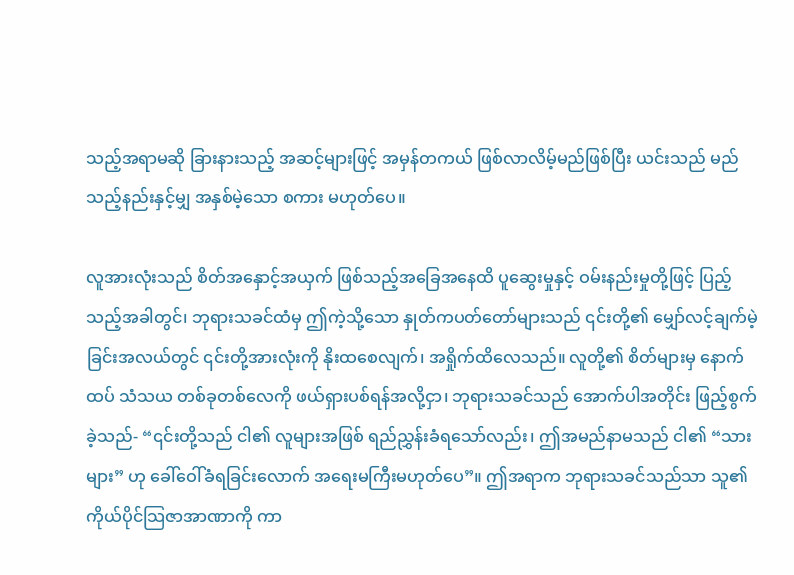သည့်အရာမဆို ခြားနားသည့် အဆင့်များဖြင့် အမှန်တကယ် ဖြစ်လာလိမ့်မည်ဖြစ်ပြီး ယင်းသည် မည်သည့်နည်းနှင့်မျှ အနှစ်မဲ့သော စကား မဟုတ်ပေ။

လူအားလုံးသည် စိတ်အနှောင့်အယှက် ဖြစ်သည့်အခြေအနေထိ ပူဆွေးမှုနှင့် ဝမ်းနည်းမှုတို့ဖြင့် ပြည့်သည့်အခါတွင်၊ ဘုရားသခင်ထံမှ ဤကဲ့သို့သော နှုတ်ကပတ်တော်များသည် ၎င်းတို့၏ မျှော်လင့်ချက်မဲ့ခြင်းအလယ်တွင် ၎င်းတို့အားလုံးကို နိုးထစေလျက်၊ အရှိုက်ထိလေသည်။ လူတို့၏ စိတ်များမှ နောက်ထပ် သံသယ တစ်ခုတစ်လေကို ဖယ်ရှားပစ်ရန်အလို့ငှာ၊ ဘုရားသခင်သည် အောက်ပါအတိုင်း ဖြည့်စွက်ခဲ့သည်- “၎င်းတို့သည် ငါ၏ လူများအဖြစ် ရည်ညွှန်းခံရသော်လည်း၊ ဤအမည်နာမသည် ငါ၏ “သားများ” ဟု ခေါ်ဝေါ်ခံရခြင်းလောက် အရေးမကြီးမဟုတ်ပေ”။ ဤအရာက ဘုရားသခင်သည်သာ သူ၏ ကိုယ်ပိုင်သြဇာအာဏာကို ကာ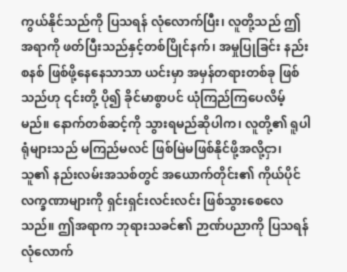ကွယ်နိုင်သည်ကို ပြသရန် လုံလောက်ပြီး၊ လူတို့သည် ဤအရာကို ဖတ်ပြီးသည်နှင့်တစ်ပြိုင်နက်၊ အမှုပြုခြင်း နည်းစနစ် ဖြစ်ဖို့နေနေသာသာ ယင်းမှာ အမှန်တရားတစ်ခု ဖြစ်သည်ဟု ၎င်းတို့ ပို၍ ခိုင်မာစွာပင် ယုံကြည်ကြပေလိမ့်မည်။ နောက်တစ်ဆင့်ကို သွားရမည်ဆိုပါက၊ လူတို့၏ ရူပါရုံများသည် မကြည်မလင် ဖြစ်မြဲမဖြစ်နိုင်ဖို့အလို့ငှာ၊ သူ၏ နည်းလမ်းအသစ်တွင် အယောက်တိုင်း၏ ကိုယ်ပိုင်လက္ခဏာများကို ရှင်းရှင်းလင်းလင်း ဖြစ်သွားစေလေသည်။ ဤအရာက ဘုရားသခင်၏ ဉာဏ်ပညာကို ပြသရန် လုံလောက်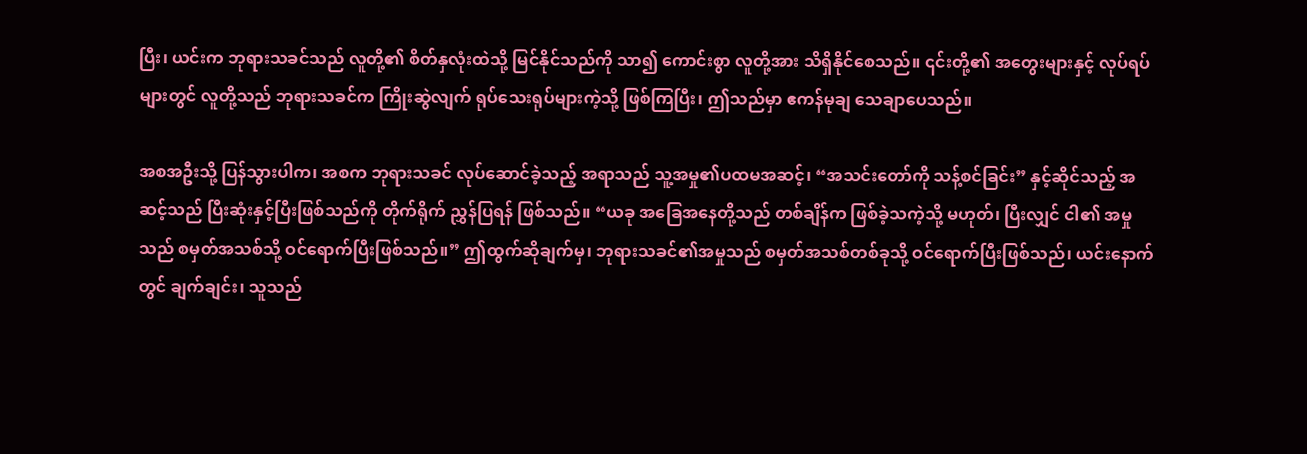ပြီး၊ ယင်းက ဘုရားသခင်သည် လူတို့၏ စိတ်နှလုံးထဲသို့ မြင်နိုင်သည်ကို သာ၍ ကောင်းစွာ လူတို့အား သိရှိနိုင်စေသည်။ ၎င်းတို့၏ အတွေးများနှင့် လုပ်ရပ်များတွင် လူတို့သည် ဘုရားသခင်က ကြိုးဆွဲလျက် ရုပ်သေးရုပ်များကဲ့သို့ ဖြစ်ကြပြီး၊ ဤသည်မှာ ဧကန်မုချ သေချာပေသည်။

အစအဦးသို့ ပြန်သွားပါက၊ အစက ဘုရားသခင် လုပ်ဆောင်ခဲ့သည့် အရာသည် သူ့အမှု၏ပထမအဆင့်၊ “အသင်းတော်ကို သန့်စင်ခြင်း” နှင့်ဆိုင်သည့် အဆင့်သည် ပြီးဆုံးနှင့်ပြီးဖြစ်သည်ကို တိုက်ရိုက် ညွှန်ပြရန် ဖြစ်သည်။ “ယခု အခြေအနေတို့သည် တစ်ချိန်က ဖြစ်ခဲ့သကဲ့သို့ မဟုတ်၊ ပြီးလျှင် ငါ၏ အမှုသည် စမှတ်အသစ်သို့ ဝင်ရောက်ပြီးဖြစ်သည်။” ဤထွက်ဆိုချက်မှ၊ ဘုရားသခင်၏အမှုသည် စမှတ်အသစ်တစ်ခုသို့ ဝင်ရောက်ပြီးဖြစ်သည်၊ ယင်းနောက်တွင် ချက်ချင်း၊ သူသည်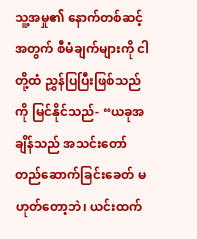သူ့အမှု၏ နောက်တစ်ဆင့်အတွက် စီမံချက်များကို ငါတို့ထံ ညွှန်ပြပြီးဖြစ်သည်ကို မြင်နိုင်သည်- “ယခုအချိန်သည် အသင်းတော် တည်ဆောက်ခြင်းခေတ် မဟုတ်တော့ဘဲ၊ ယင်းထက်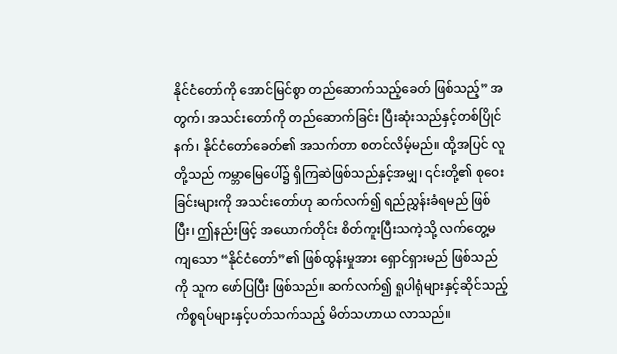နိုင်ငံတော်ကို အောင်မြင်စွာ တည်ဆောက်သည့်ခေတ် ဖြစ်သည့်” အတွက်၊ အသင်းတော်ကို တည်ဆောက်ခြင်း ပြီးဆုံးသည်နှင့်တစ်ပြိုင်နက်၊ နိုင်ငံတော်ခေတ်၏ အသက်တာ စတင်လိမ့်မည်။ ထို့အပြင် လူတို့သည် ကမ္ဘာမြေပေါ်၌ ရှိကြဆဲဖြစ်သည်နှင့်အမျှ၊ ၎င်းတို့၏ စုဝေးခြင်းများကို အသင်းတော်ဟု ဆက်လက်၍ ရည်ညွှန်းခံရမည် ဖြစ်ပြီး၊ ဤနည်းဖြင့် အယောက်တိုင်း စိတ်ကူးပြီးသကဲ့သို့ လက်တွေ့မကျသော “နိုင်ငံတော်”၏ ဖြစ်ထွန်းမှုအား ရှောင်ရှားမည် ဖြစ်သည်ကို သူက ဖော်ပြပြီး ဖြစ်သည်။ ဆက်လက်၍ ရူပါရုံများနှင့်ဆိုင်သည့် ကိစ္စရပ်များနှင့်ပတ်သက်သည့် မိတ်သဟာယ လာသည်။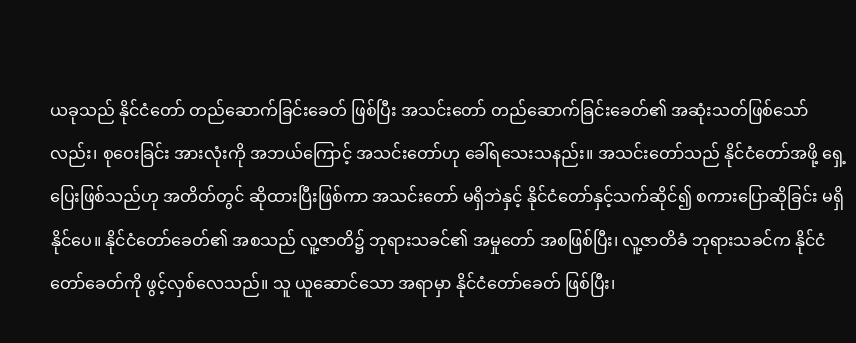ယခုသည် နိုင်ငံတော် တည်ဆောက်ခြင်းခေတ် ဖြစ်ပြီး အသင်းတော် တည်ဆောက်ခြင်းခေတ်၏ အဆုံးသတ်ဖြစ်သော်လည်း၊ စုဝေးခြင်း အားလုံးကို အဘယ်ကြောင့် အသင်းတော်ဟု ခေါ်ရသေးသနည်း။ အသင်းတော်သည် နိုင်ငံတော်အဖို့ ရှေ့ပြေးဖြစ်သည်ဟု အတိတ်တွင် ဆိုထားပြီးဖြစ်ကာ အသင်းတော် မရှိဘဲနှင့် နိုင်ငံတော်နှင့်သက်ဆိုင်၍ စကားပြောဆိုခြင်း မရှိနိုင်ပေ။ နိုင်ငံတော်ခေတ်၏ အစသည် လူ့ဇာတိ၌ ဘုရားသခင်၏ အမှုတော် အစဖြစ်ပြီး၊ လူ့ဇာတိခံ ဘုရားသခင်က နိုင်ငံတော်ခေတ်ကို ဖွင့်လှစ်လေသည်။ သူ ယူဆောင်သော အရာမှာ နိုင်ငံတော်ခေတ် ဖြစ်ပြီး၊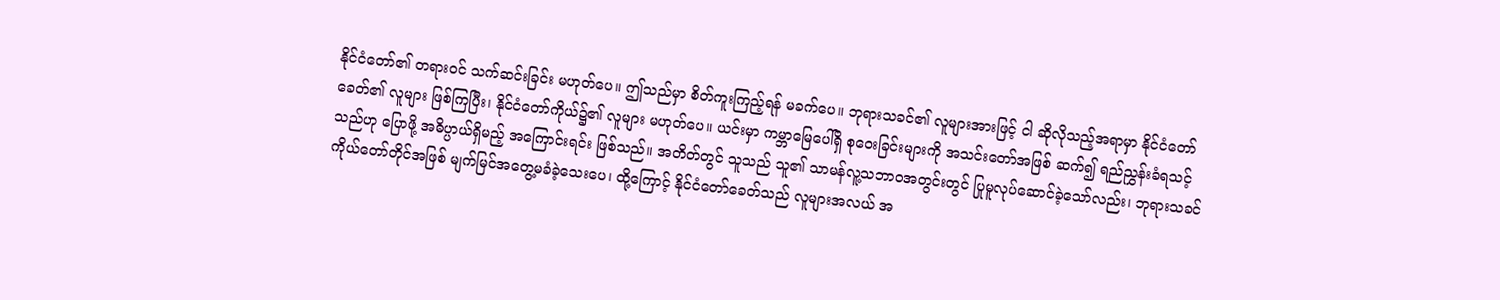နိုင်ငံတော်၏ တရားဝင် သက်ဆင်းခြင်း မဟုတ်ပေ။ ဤသည်မှာ စိတ်ကူးကြည့်ရန် မခက်ပေ။ ဘုရားသခင်၏ လူများအားဖြင့် ငါ ဆိုလိုသည့်အရာမှာ နိုင်ငံတော်ခေတ်၏ လူများ ဖြစ်ကြပြီး၊ နိုင်ငံတော်ကိုယ်၌၏ လူများ မဟုတ်ပေ။ ယင်းမှာ ကမ္ဘာမြေပေါ်ရှိ စုဝေးခြင်းများကို အသင်းတော်အဖြစ် ဆက်၍ ရည်ညွှန်းခံရသင့်သည်ဟု ပြောဖို့ အဓိပ္ပာယ်ရှိမည့် အကြောင်းရင်း ဖြစ်သည်။ အတိတ်တွင် သူသည် သူ၏ သာမန်လူ့သဘာဝအတွင်းတွင် ပြုမူလုပ်ဆောင်ခဲ့သော်လည်း၊ ဘုရားသခင်ကိုယ်တော်တိုင်အဖြစ် မျက်မြင်အတွေ့မခံခဲ့သေးပေ၊ ထို့ကြောင့် နိုင်ငံတော်ခေတ်သည် လူများအလယ် အ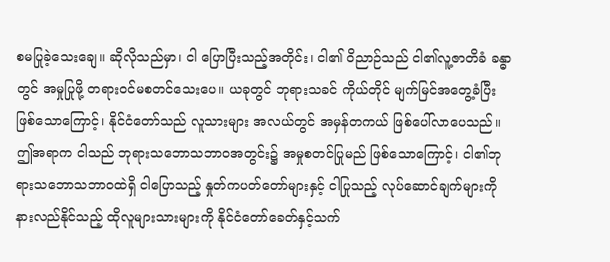စမပြုခဲ့သေးချေ။ ဆိုလိုသည်မှာ၊ ငါ ပြောပြီးသည့်အတိုင်း၊ ငါ၏ ဝိညာဉ်သည် ငါ၏လူ့ဇာတိခံ ခန္ဓာတွင် အမှုပြုဖို့ တရားဝင်မစတင်သေးပေ။ ယခုတွင် ဘုရားသခင် ကိုယ်တိုင် မျက်မြင်အတွေ့ခံပြီး ဖြစ်သောကြောင့်၊ နိုင်ငံတော်သည် လူသားများ အလယ်တွင် အမှန်တကယ် ဖြစ်ပေါ်လာပေသည်။ ဤအရာက ငါသည် ဘုရားသဘောသဘာဝအတွင်း၌ အမှုစတင်ပြုမည် ဖြစ်သောကြောင့်၊ ငါ၏ဘုရားသဘောသဘာဝထဲရှိ ငါပြောသည့် နှုတ်ကပတ်တော်များနှင့် ငါပြုသည့် လုပ်ဆောင်ချက်များကို နားလည်နိုင်သည့် ထိုလူများသားများကို နိုင်ငံတော်ခေတ်နှင့်သက်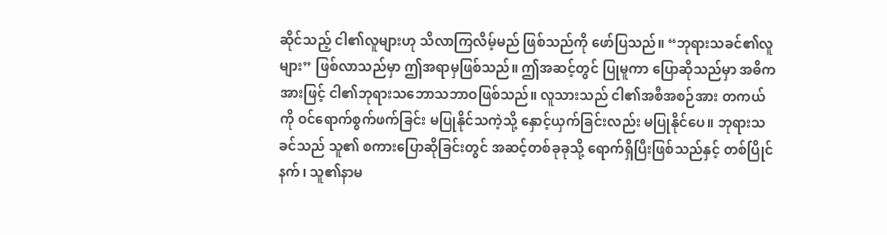ဆိုင်သည့် ငါ၏လူများဟု သိလာကြလိမ့်မည် ဖြစ်သည်ကို ဖော်ပြသည်။ “ဘုရားသခင်၏လူများ” ဖြစ်လာသည်မှာ ဤအရာမှဖြစ်သည်။ ဤအဆင့်တွင် ပြုမူကာ ပြောဆိုသည်မှာ အဓိကအားဖြင့် ငါ၏ဘုရားသဘောသဘာဝဖြစ်သည်။ လူသားသည် ငါ၏အစီအစဉ်အား တကယ်ကို ဝင်ရောက်စွက်ဖက်ခြင်း မပြုနိုင်သကဲ့သို့ နှောင့်ယှက်ခြင်းလည်း မပြုနိုင်ပေ။ ဘုရားသခင်သည် သူ၏ စကားပြောဆိုခြင်းတွင် အဆင့်တစ်ခုခုသို့ ရောက်ရှိပြီးဖြစ်သည်နှင့် တစ်ပြိုင်နက်၊ သူ၏နာမ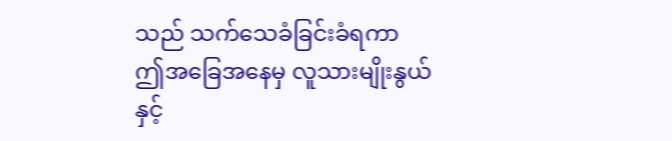သည် သက်သေခံခြင်းခံရကာ ဤအခြေအနေမှ လူသားမျိုးနွယ်နှင့်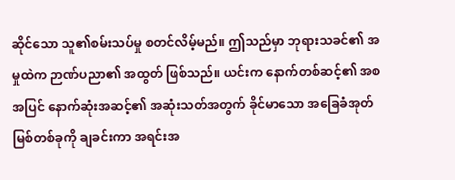ဆိုင်သော သူ၏စမ်းသပ်မှု စတင်လိမ့်မည်။ ဤသည်မှာ ဘုရားသခင်၏ အမှုထဲက ဉာဏ်ပညာ၏ အထွတ် ဖြစ်သည်။ ယင်းက နောက်တစ်ဆင့်၏ အစအပြင် နောက်ဆုံးအဆင့်၏ အဆုံးသတ်အတွက် ခိုင်မာသော အခြေခံအုတ်မြစ်တစ်ခုကို ချခင်းကာ အရင်းအ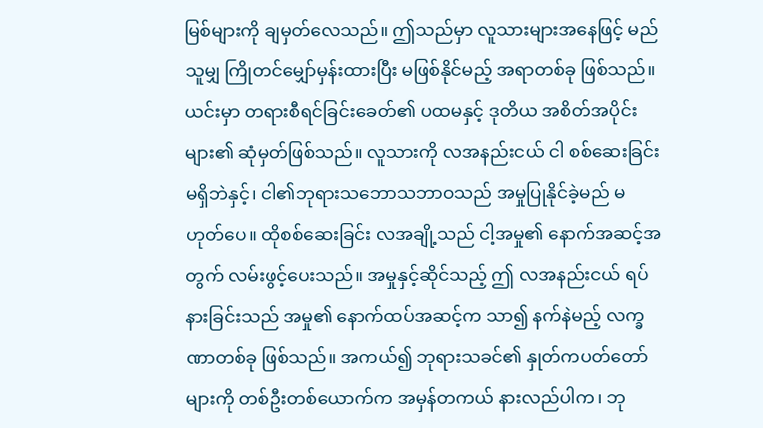မြစ်များကို ချမှတ်လေသည်။ ဤသည်မှာ လူသားများအနေဖြင့် မည်သူမျှ ကြိုတင်မျှော်မှန်းထားပြီး မဖြစ်နိုင်မည့် အရာတစ်ခု ဖြစ်သည်။ ယင်းမှာ တရားစီရင်ခြင်းခေတ်၏ ပထမနှင့် ဒုတိယ အစိတ်အပိုင်းများ၏ ဆုံမှတ်ဖြစ်သည်။ လူသားကို လအနည်းငယ် ငါ စစ်ဆေးခြင်း မရှိဘဲနှင့်၊ ငါ၏ဘုရားသဘောသဘာဝသည် အမှုပြုနိုင်ခဲ့မည် မဟုတ်ပေ။ ထိုစစ်ဆေးခြင်း လအချို့သည် ငါ့အမှု၏ နောက်အဆင့်အတွက် လမ်းဖွင့်ပေးသည်။ အမှုနှင့်ဆိုင်သည့် ဤ လအနည်းငယ် ရပ်နားခြင်းသည် အမှု၏ နောက်ထပ်အဆင့်က သာ၍ နက်နဲမည့် လက္ခဏာတစ်ခု ဖြစ်သည်။ အကယ်၍ ဘုရားသခင်၏ နှုတ်ကပတ်တော်များကို တစ်ဦးတစ်ယောက်က အမှန်တကယ် နားလည်ပါက၊ ဘု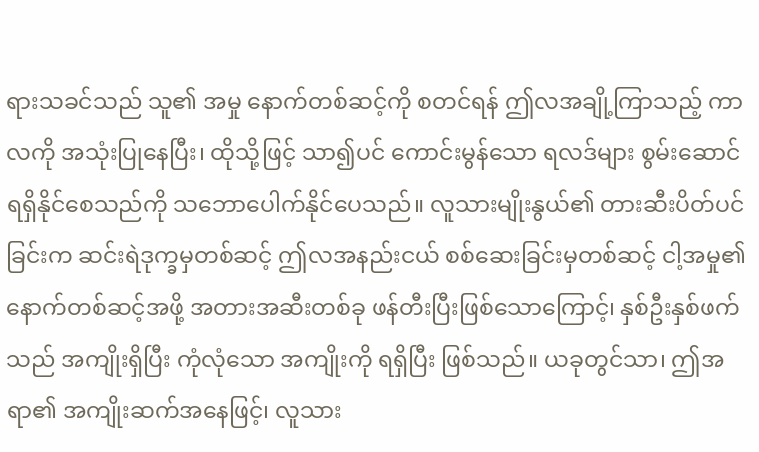ရားသခင်သည် သူ၏ အမှု နောက်တစ်ဆင့်ကို စတင်ရန် ဤလအချို့ကြာသည့် ကာလကို အသုံးပြုနေပြီး၊ ထိုသို့ဖြင့် သာ၍ပင် ကောင်းမွန်သော ရလဒ်များ စွမ်းဆောင်ရရှိနိုင်စေသည်ကို သဘောပေါက်နိုင်ပေသည်။ လူသားမျိုးနွယ်၏ တားဆီးပိတ်ပင်ခြင်းက ဆင်းရဲဒုက္ခမှတစ်ဆင့် ဤလအနည်းငယ် စစ်ဆေးခြင်းမှတစ်ဆင့် ငါ့အမှု၏ နောက်တစ်ဆင့်အဖို့ အတားအဆီးတစ်ခု ဖန်တီးပြီးဖြစ်သောကြောင့်၊ နှစ်ဦးနှစ်ဖက်သည် အကျိုးရှိပြီး ကုံလုံသော အကျိုးကို ရရှိပြီး ဖြစ်သည်။ ယခုတွင်သာ၊ ဤအရာ၏ အကျိုးဆက်အနေဖြင့်၊ လူသား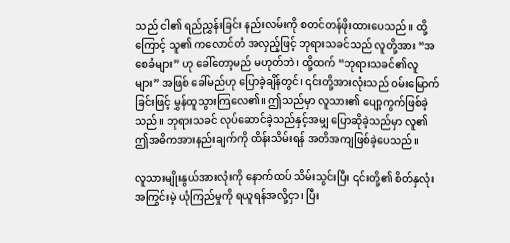သည် ငါ၏ ရည်ညွှန်းခြင်း နည်းလမ်းကို စတင်တန်ဖိုးထားပေသည်။ ထို့ကြောင့် သူ၏ ကလောင်တံ အလှည့်ဖြင့် ဘုရားသခင်သည် လူတို့အား “အစေခံများ” ဟု ခေါ်တော့မည် မဟုတ်ဘဲ၊ ထို့ထက် “ဘုရားသခင်၏လူများ” အဖြစ် ခေါ်မည်ဟု ပြောခဲ့ချိန်တွင်၊ ၎င်းတို့အားလုံးသည် ဝမ်းမြောက်ခြင်းဖြင့် မွှန်ထူသွားကြလေ၏။ ဤသည်မှာ လူသား၏ ပျော့ကွက်ဖြစ်ခဲ့သည်။ ဘုရားသခင် လုပ်ဆောင်ခဲ့သည်နှင့်အမျှ ပြောဆိုခဲ့သည်မှာ လူ၏ ဤအဓိကအားနည်းချက်ကို ထိန်းသိမ်းရန် အတိအကျဖြစ်ခဲ့ပေသည်။

လူသားမျိုးနွယ်အားလုံးကို နောက်ထပ် သိမ်းသွင်းပြီး ၎င်းတို့၏ စိတ်နှလုံးအကြွင်းမဲ့ ယုံကြည်မှုကို ရယူရန်အလို့ငှာ၊ ပြီး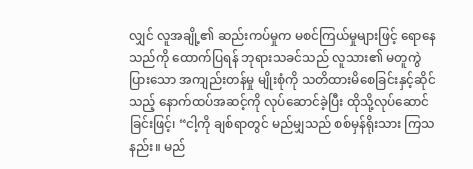လျှင် လူအချို့၏ ဆည်းကပ်မှုက မစင်ကြယ်မှုများဖြင့် ရောနေသည်ကို ထောက်ပြရန် ဘုရားသခင်သည် လူသား၏ မတူကွဲပြားသော အကျည်းတန်မှု မျိုးစုံကို သတိထားမိစေခြင်းနှင့်ဆိုင်သည့် နောက်ထပ်အဆင့်ကို လုပ်ဆောင်ခဲ့ပြီး ထိုသို့လုပ်ဆောင်ခြင်းဖြင့်၊ “ငါ့ကို ချစ်ရာတွင် မည်မျှသည် စစ်မှန်ရိုးသား ကြသနည်း။ မည်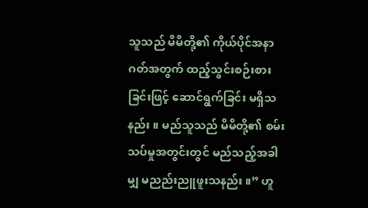သူသည် မိမိတို့၏ ကိုယ်ပိုင်အနာဂတ်အတွက် ထည့်သွင်းစဉ်းစားခြင်းဖြင့် ဆောင်ရွက်ခြင်း မရှိသနည်း။ မည်သူသည် မိမိတို့၏ စမ်းသပ်မှုအတွင်းတွင် မည်သည့်အခါမျှ မညည်းညူဖူးသနည်း။” ဟူ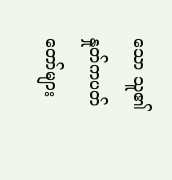သော သူ၏နှုတ်ကပတ်တော်များ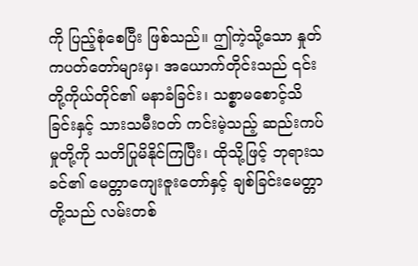ကို ပြည့်စုံစေပြီး ဖြစ်သည်။ ဤကဲ့သို့သော နှုတ်ကပတ်တော်များမှ၊ အယောက်တိုင်းသည် ၎င်းတို့ကိုယ်တိုင်၏ မနာခံခြင်း၊ သစ္စာမစောင့်သိခြင်းနှင့် သားသမီးဝတ် ကင်းမဲ့သည့် ဆည်းကပ်မှုတို့ကို သတိပြုမိနိုင်ကြပြီး၊ ထိုသို့ဖြင့် ဘုရားသခင်၏ မေတ္တာကျေးဇူးတော်နှင့် ချစ်ခြင်းမေတ္တာတို့သည် လမ်းတစ်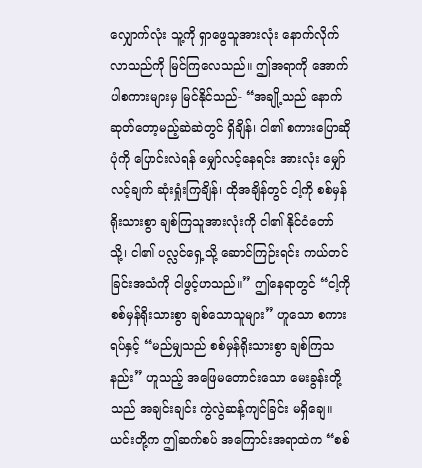လျှောက်လုံး သူ့ကို ရှာဖွေသူအားလုံး နောက်လိုက်လာသည်ကို မြင်ကြလေသည်။ ဤအရာကို အောက်ပါစကားများမှ မြင်နိုင်သည်- “အချို့သည် နောက်ဆုတ်တော့မည့်ဆဲဆဲတွင် ရှိချိန်၊ ငါ၏ စကားပြောဆိုပုံကို ပြောင်းလဲရန် မျှော်လင့်နေရင်း အားလုံး မျှော်လင့်ချက် ဆုံးရှုံးကြချိန်၊ ထိုအချိန်တွင် ငါ့ကို စစ်မှန်ရိုးသားစွာ ချစ်ကြသူအားလုံးကို ငါ၏ နိုင်ငံတော်သို့၊ ငါ၏ ပလ္လင်ရှေ့သို့ ဆောင်ကြဉ်းရင်း ကယ်တင်ခြင်းအသံကို ငါဖွင့်ဟသည်။” ဤနေရာတွင် “ငါ့ကို စစ်မှန်ရိုးသားစွာ ချစ်သောသူများ” ဟူသော စကားရပ်နှင့် “မည်မျှသည် စစ်မှန်ရိုးသားစွာ ချစ်ကြသနည်း” ဟူသည့် အဖြေမတောင်းသော မေးခွန်းတို့သည် အချင်းချင်း ကွဲလွဲဆန့်ကျင်ခြင်း မရှိချေ။ ယင်းတို့က ဤဆက်စပ် အကြောင်းအရာထဲက “စစ်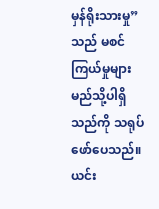မှန်ရိုးသားမှု” သည် မစင်ကြယ်မှုများ မည်သို့ပါရှိသည်ကို သရုပ်ဖော်ပေသည်။ ယင်း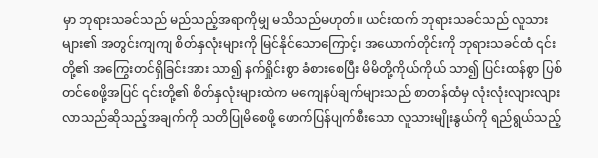မှာ ဘုရားသခင်သည် မည်သည့်အရာကိုမျှ မသိသည်မဟုတ်။ ယင်းထက် ဘုရားသခင်သည် လူသားများ၏ အတွင်းကျကျ စိတ်နှလုံးများကို မြင်နိုင်သောကြောင့်၊ အယောက်တိုင်းကို ဘုရားသခင်ထံ ၎င်းတို့၏ အကြွေးတင်ရှိခြင်းအား သာ၍ နက်ရှိုင်းစွာ ခံစားစေပြီး မိမိတို့ကိုယ်ကိုယ် သာ၍ ပြင်းထန်စွာ ပြစ်တင်စေဖို့အပြင် ၎င်းတို့၏ စိတ်နှလုံးများထဲက မကျေနပ်ချက်များသည် စာတန်ထံမှ လုံးလုံးလျားလျား လာသည်ဆိုသည့်အချက်ကို သတိပြုမိစေဖို့ ဖောက်ပြန်ပျက်စီးသော လူသားမျိုးနွယ်ကို ရည်ရွယ်သည့်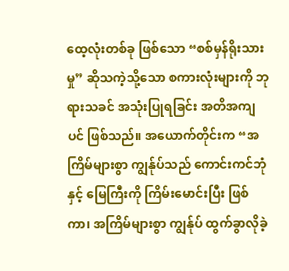ထေ့လုံးတစ်ခု ဖြစ်သော “စစ်မှန်ရိုးသားမှု” ဆိုသကဲ့သို့သော စကားလုံးများကို ဘုရားသခင် အသုံးပြုရခြင်း အတိအကျပင် ဖြစ်သည်။ အယောက်တိုင်းက “အကြိမ်များစွာ ကျွန်ုပ်သည် ကောင်းကင်ဘုံနှင့် မြေကြီးကို ကြိမ်းမောင်းပြီး ဖြစ်ကာ၊ အကြိမ်များစွာ ကျွန်ုပ် ထွက်ခွာလိုခဲ့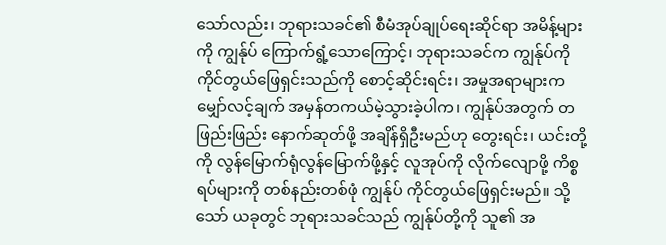သော်လည်း၊ ဘုရားသခင်၏ စီမံအုပ်ချုပ်ရေးဆိုင်ရာ အမိန့်များကို ကျွန်ုပ် ကြောက်ရွံ့သောကြောင့်၊ ဘုရားသခင်က ကျွန်ုပ်ကို ကိုင်တွယ်ဖြေရှင်းသည်ကို စောင့်ဆိုင်းရင်း၊ အမှုအရာများက မျှော်လင့်ချက် အမှန်တကယ်မဲ့သွားခဲ့ပါက၊ ကျွန်ုပ်အတွက် တဖြည်းဖြည်း နောက်ဆုတ်ဖို့ အချိန်ရှိဦးမည်ဟု တွေးရင်း၊ ယင်းတို့ကို လွန်မြောက်ရုံလွန်မြောက်ဖို့နှင့် လူအုပ်ကို လိုက်လျောဖို့ ကိစ္စရပ်များကို တစ်နည်းတစ်ဖုံ ကျွန်ုပ် ကိုင်တွယ်ဖြေရှင်းမည်။ သို့သော် ယခုတွင် ဘုရားသခင်သည် ကျွန်ုပ်တို့ကို သူ၏ အ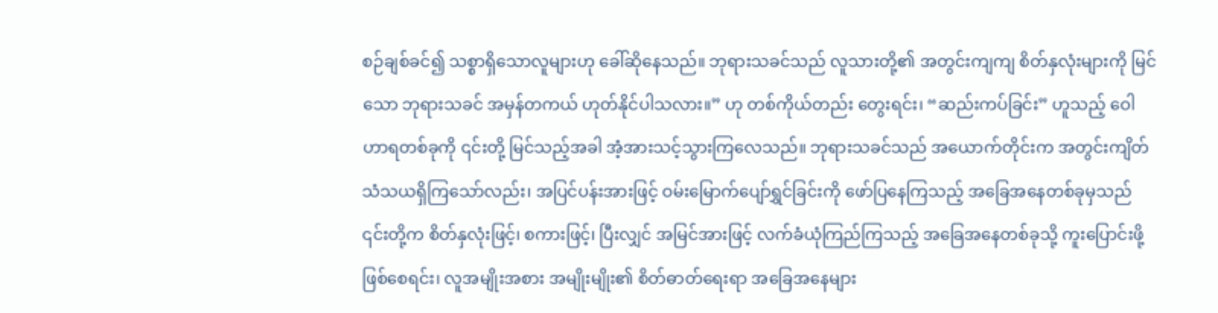စဉ်ချစ်ခင်၍ သစ္စာရှိသောလူများဟု ခေါ်ဆိုနေသည်။ ဘုရားသခင်သည် လူသားတို့၏ အတွင်းကျကျ စိတ်နှလုံးများကို မြင်သော ဘုရားသခင် အမှန်တကယ် ဟုတ်နိုင်ပါသလား။” ဟု တစ်ကိုယ်တည်း တွေးရင်း၊ “ဆည်းကပ်ခြင်း” ဟူသည့် ဝေါဟာရတစ်ခုကို ၎င်းတို့ မြင်သည့်အခါ အံ့အားသင့်သွားကြလေသည်။ ဘုရားသခင်သည် အယောက်တိုင်းက အတွင်းကျိတ် သံသယရှိကြသော်လည်း၊ အပြင်ပန်းအားဖြင့် ဝမ်းမြောက်ပျော်ရွှင်ခြင်းကို ဖော်ပြနေကြသည့် အခြေအနေတစ်ခုမှသည် ၎င်းတို့က စိတ်နှလုံးဖြင့်၊ စကားဖြင့်၊ ပြီးလျှင် အမြင်အားဖြင့် လက်ခံယုံကြည်ကြသည့် အခြေအနေတစ်ခုသို့ ကူးပြောင်းဖို့ ဖြစ်စေရင်း၊ လူအမျိုးအစား အမျိုးမျိုး၏ စိတ်ဓာတ်ရေးရာ အခြေအနေများ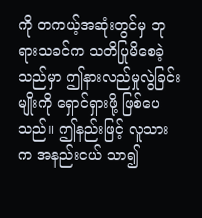ကို တကယ့်အဆုံးတွင်မှ ဘုရားသခင်က သတိပြုမိစေခဲ့သည်မှာ ဤနားလည်မှုလွဲခြင်းမျိုးကို ရှောင်ရှားဖို့ ဖြစ်ပေသည်။ ဤနည်းဖြင့် လူသားက အနည်းငယ် သာ၍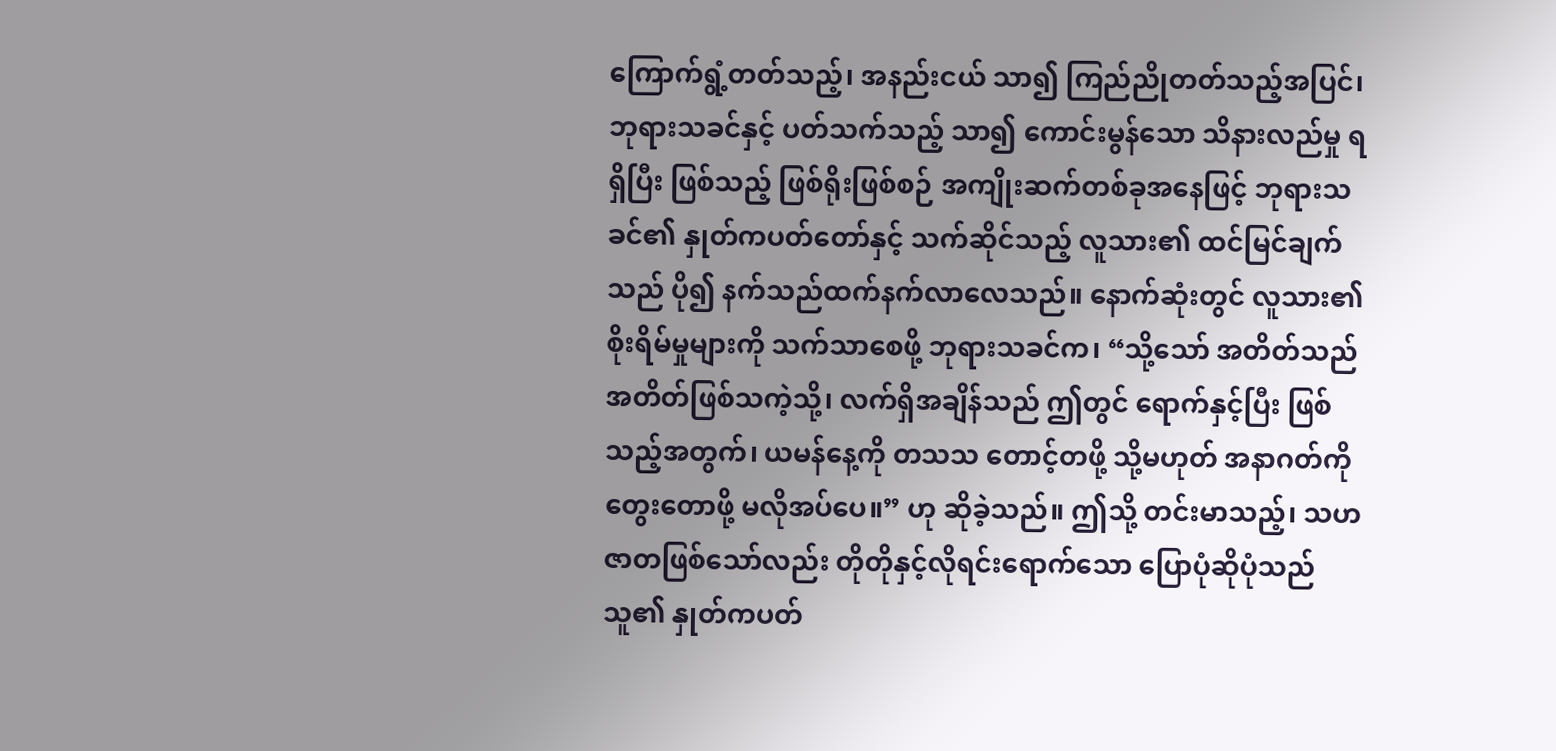ကြောက်ရွံ့တတ်သည့်၊ အနည်းငယ် သာ၍ ကြည်ညိုတတ်သည့်အပြင်၊ ဘုရားသခင်နှင့် ပတ်သက်သည့် သာ၍ ကောင်းမွန်သော သိနားလည်မှု ရရှိပြီး ဖြစ်သည့် ဖြစ်ရိုးဖြစ်စဉ် အကျိုးဆက်တစ်ခုအနေဖြင့် ဘုရားသခင်၏ နှုတ်ကပတ်တော်နှင့် သက်ဆိုင်သည့် လူသား၏ ထင်မြင်ချက်သည် ပို၍ နက်သည်ထက်နက်လာလေသည်။ နောက်ဆုံးတွင် လူသား၏ စိုးရိမ်မှုများကို သက်သာစေဖို့ ဘုရားသခင်က၊ “သို့သော် အတိတ်သည် အတိတ်ဖြစ်သကဲ့သို့၊ လက်ရှိအချိန်သည် ဤတွင် ရောက်နှင့်ပြီး ဖြစ်သည့်အတွက်၊ ယမန်နေ့ကို တသသ တောင့်တဖို့ သို့မဟုတ် အနာဂတ်ကို တွေးတောဖို့ မလိုအပ်ပေ။” ဟု ဆိုခဲ့သည်။ ဤသို့ တင်းမာသည့်၊ သဟဇာတဖြစ်သော်လည်း တိုတိုနှင့်လိုရင်းရောက်သော ပြောပုံဆိုပုံသည် သူ၏ နှုတ်ကပတ်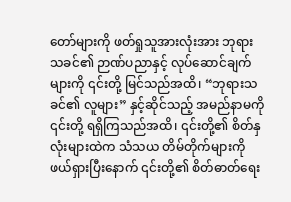တော်များကို ဖတ်ရှုသူအားလုံးအား ဘုရားသခင်၏ ဉာဏ်ပညာနှင့် လုပ်ဆောင်ချက်များကို ၎င်းတို့ မြင်သည်အထိ၊ “ဘုရားသခင်၏ လူများ” နှင့်ဆိုင်သည့် အမည်နာမကို ၎င်းတို့ ရရှိကြသည်အထိ၊ ၎င်းတို့၏ စိတ်နှလုံးများထဲက သံသယ တိမ်တိုက်များကို ဖယ်ရှားပြီးနောက် ၎င်းတို့၏ စိတ်ဓာတ်ရေး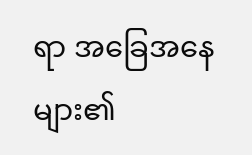ရာ အခြေအနေများ၏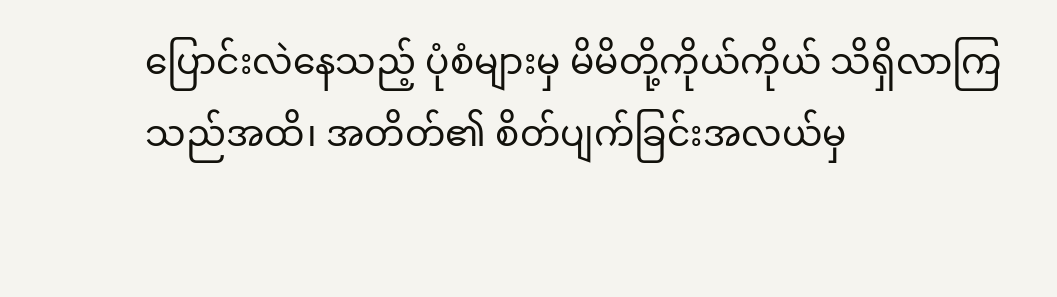ပြောင်းလဲနေသည့် ပုံစံများမှ မိမိတို့ကိုယ်ကိုယ် သိရှိလာကြသည်အထိ၊ အတိတ်၏ စိတ်ပျက်ခြင်းအလယ်မှ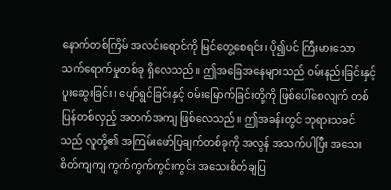နောက်တစ်ကြိမ် အလင်းရောင်ကို မြင်တွေ့စေရင်း၊ ပို၍ပင် ကြီးမားသော သက်ရောက်မှုတစ်ခု ရှိလေသည်။ ဤအခြေအနေများသည် ဝမ်းနည်းခြင်းနှင့် ပူးဆွေးခြင်း၊ ပျော်ရွင်ခြင်းနှင့် ဝမ်းမြောက်ခြင်းတို့ကို ဖြစ်ပေါ်စေလျက် တစ်ပြန်တစ်လှည့် အတက်အကျ ဖြစ်လေသည်။ ဤအခန်းတွင် ဘုရားသခင်သည် လူတို့၏ အကြမ်းဖော်ပြချက်တစ်ခုကို အလွန် အသက်ပါပြီး အသေးစိတ်ကျကျ ကွက်ကွက်ကွင်းကွင်း အသေးစိတ်ချပြ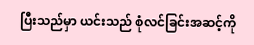ပြီးသည်မှာ ယင်းသည် စုံလင်ခြင်းအဆင့်ကို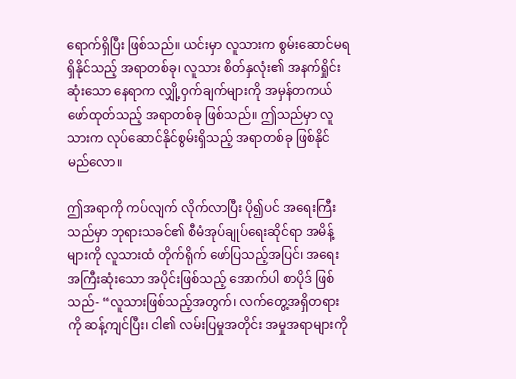ရောက်ရှိပြီး ဖြစ်သည်။ ယင်းမှာ လူသားက စွမ်းဆောင်မရရှိနိုင်သည့် အရာတစ်ခု၊ လူသား စိတ်နှလုံး၏ အနက်ရှိုင်းဆုံးသော နေရာက လျှို့ဝှက်ချက်များကို အမှန်တကယ် ဖော်ထုတ်သည့် အရာတစ်ခု ဖြစ်သည်။ ဤသည်မှာ လူသားက လုပ်ဆောင်နိုင်စွမ်းရှိသည့် အရာတစ်ခု ဖြစ်နိုင်မည်လော။

ဤအရာကို ကပ်လျက် လိုက်လာပြီး ပို၍ပင် အရေးကြီးသည်မှာ ဘုရားသခင်၏ စီမံအုပ်ချုပ်ရေးဆိုင်ရာ အမိန့်များကို လူသားထံ တိုက်ရိုက် ဖော်ပြသည့်အပြင်၊ အရေးအကြီးဆုံးသော အပိုင်းဖြစ်သည့် အောက်ပါ စာပိုဒ် ဖြစ်သည်- “လူသားဖြစ်သည့်အတွက်၊ လက်တွေ့အရှိတရားကို ဆန့်ကျင်ပြီး၊ ငါ၏ လမ်းပြမှုအတိုင်း အမှုအရာများကို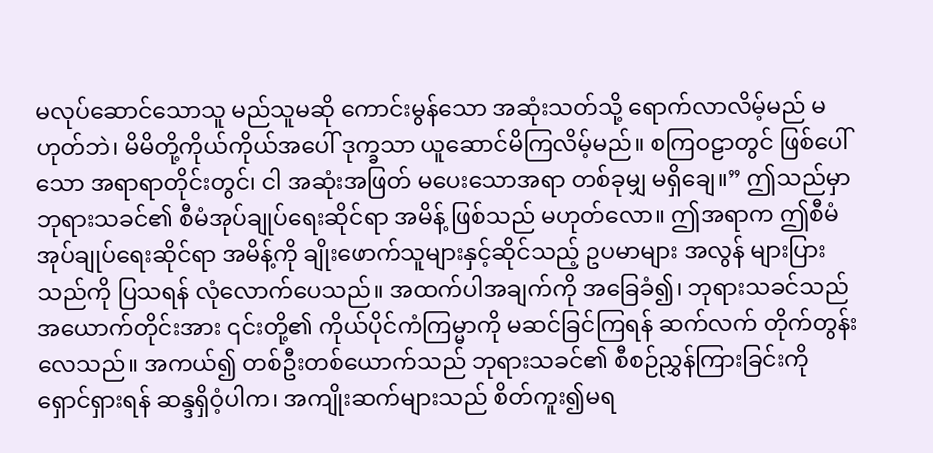မလုပ်ဆောင်သောသူ မည်သူမဆို ကောင်းမွန်သော အဆုံးသတ်သို့ ရောက်လာလိမ့်မည် မဟုတ်ဘဲ၊ မိမိတို့ကိုယ်ကိုယ်အပေါ် ဒုက္ခသာ ယူဆောင်မိကြလိမ့်မည်။ စကြဝဠာတွင် ဖြစ်ပေါ်သော အရာရာတိုင်းတွင်၊ ငါ အဆုံးအဖြတ် မပေးသောအရာ တစ်ခုမျှ မရှိချေ။” ဤသည်မှာ ဘုရားသခင်၏ စီမံအုပ်ချုပ်ရေးဆိုင်ရာ အမိန့် ဖြစ်သည် မဟုတ်လော။ ဤအရာက ဤစီမံအုပ်ချုပ်ရေးဆိုင်ရာ အမိန့်ကို ချိုးဖောက်သူများနှင့်ဆိုင်သည့် ဥပမာများ အလွန် များပြားသည်ကို ပြသရန် လုံလောက်ပေသည်။ အထက်ပါအချက်ကို အခြေခံ၍၊ ဘုရားသခင်သည် အယောက်တိုင်းအား ၎င်းတို့၏ ကိုယ်ပိုင်ကံကြမ္မာကို မဆင်ခြင်ကြရန် ဆက်လက် တိုက်တွန်းလေသည်။ အကယ်၍ တစ်ဦးတစ်ယောက်သည် ဘုရားသခင်၏ စီစဉ်ညွှန်ကြားခြင်းကို ရှောင်ရှားရန် ဆန္ဒရှိဝံ့ပါက၊ အကျိုးဆက်များသည် စိတ်ကူး၍မရ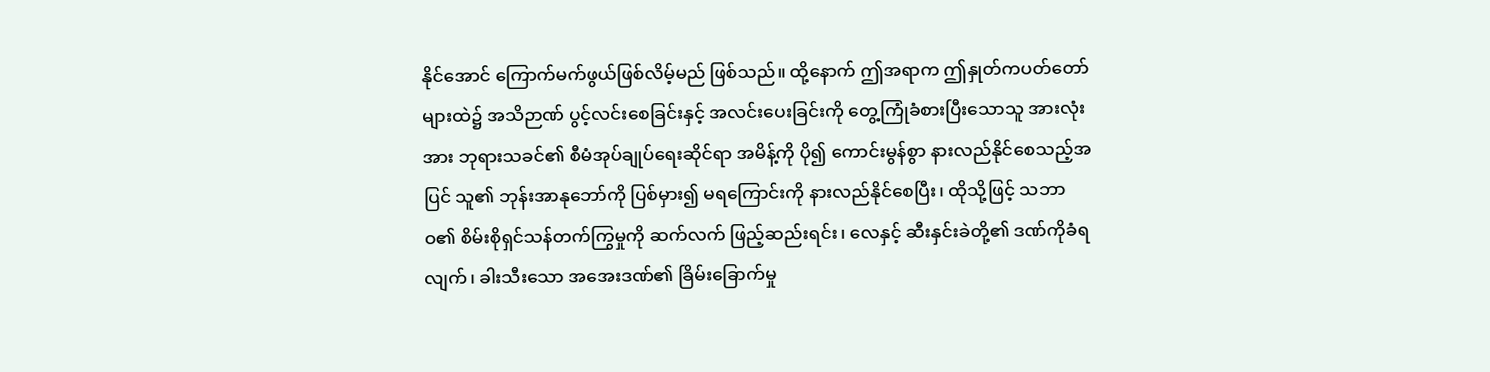နိုင်အောင် ကြောက်မက်ဖွယ်ဖြစ်လိမ့်မည် ဖြစ်သည်။ ထို့နောက် ဤအရာက ဤနှုတ်ကပတ်တော်များထဲ၌ အသိဉာဏ် ပွင့်လင်းစေခြင်းနှင့် အလင်းပေးခြင်းကို တွေ့ကြုံခံစားပြီးသောသူ အားလုံးအား ဘုရားသခင်၏ စီမံအုပ်ချုပ်ရေးဆိုင်ရာ အမိန့်ကို ပို၍ ကောင်းမွန်စွာ နားလည်နိုင်စေသည့်အပြင် သူ၏ ဘုန်းအာနုဘော်ကို ပြစ်မှား၍ မရကြောင်းကို နားလည်နိုင်စေပြီး၊ ထိုသို့ဖြင့် သဘာဝ၏ စိမ်းစိုရှင်သန်တက်ကြွမှုကို ဆက်လက် ဖြည့်ဆည်းရင်း၊ လေနှင့် ဆီးနှင်းခဲတို့၏ ဒဏ်ကိုခံရလျက်၊ ခါးသီးသော အအေးဒဏ်၏ ခြိမ်းခြောက်မှု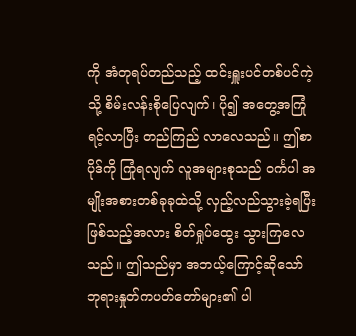ကို အံတုရပ်တည်သည့် ထင်းရှူးပင်တစ်ပင်ကဲ့သို့ စိမ်းလန်းစိုပြေလျက်၊ ပို၍ အတွေ့အကြုံရင့်လာပြီး တည်ကြည် လာလေသည်။ ဤစာပိုဒ်ကို ကြုံရလျက် လူအများစုသည် ဝင်္ကပါ အမျိုးအစားတစ်ခုခုထဲသို့ လှည့်လည်သွားခဲ့ရပြီးဖြစ်သည့်အလား စိတ်ရှုပ်ထွေး သွားကြလေသည်။ ဤသည်မှာ အဘယ့်ကြောင့်ဆိုသော် ဘုရားနှုတ်ကပတ်တော်များ၏ ပါ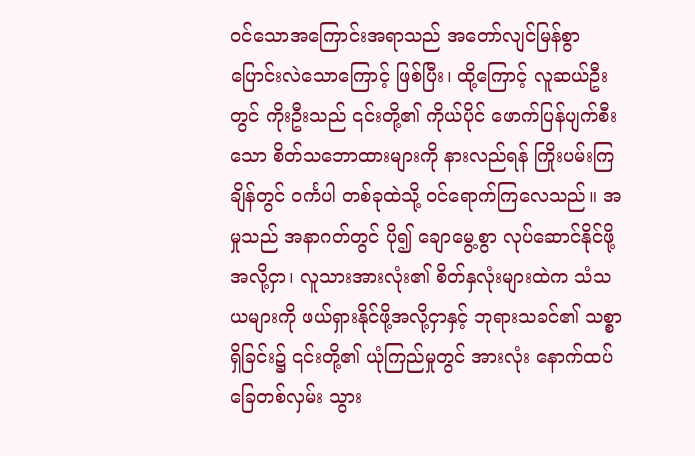ဝင်သောအကြောင်းအရာသည် အတော်လျင်မြန်စွာ ပြောင်းလဲသောကြောင့် ဖြစ်ပြီး၊ ထို့ကြောင့် လူဆယ်ဦးတွင် ကိုးဦးသည် ၎င်းတို့၏ ကိုယ်ပိုင် ဖောက်ပြန်ပျက်စီးသော စိတ်သဘောထားများကို နားလည်ရန် ကြိုးပမ်းကြချိန်တွင် ဝင်္ကပါ တစ်ခုထဲသို့ ဝင်ရောက်ကြလေသည်။ အမှုသည် အနာဂတ်တွင် ပို၍ ချောမွေ့စွာ လုပ်ဆောင်နိုင်ဖို့အလို့ငှာ၊ လူသားအားလုံး၏ စိတ်နှလုံးများထဲက သံသယများကို ဖယ်ရှားနိုင်ဖို့အလို့ငှာနှင့် ဘုရားသခင်၏ သစ္စာရှိခြင်း၌ ၎င်းတို့၏ ယုံကြည်မှုတွင် အားလုံး နောက်ထပ် ခြေတစ်လှမ်း သွား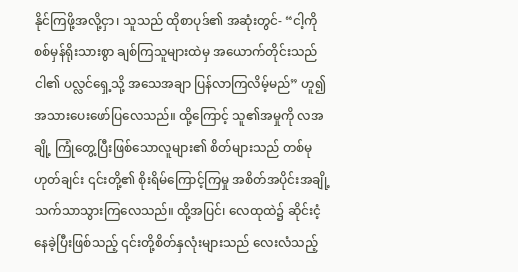နိုင်ကြဖို့အလို့ငှာ၊ သူသည် ထိုစာပုဒ်၏ အဆုံးတွင်- “ငါ့ကို စစ်မှန်ရိုးသားစွာ ချစ်ကြသူများထဲမှ အယောက်တိုင်းသည် ငါ၏ ပလ္လင်ရှေ့သို့ အသေအချာ ပြန်လာကြလိမ့်မည်” ဟူ၍ အသားပေးဖော်ပြလေသည်။ ထို့ကြောင့် သူ၏အမှုကို လအချို့ ကြုံတွေ့ပြီးဖြစ်သောလူများ၏ စိတ်များသည် တစ်မုဟုတ်ချင်း ၎င်းတို့၏ စိုးရိမ်ကြောင့်ကြမှု အစိတ်အပိုင်းအချို့ သက်သာသွားကြလေသည်။ ထို့အပြင်၊ လေထုထဲ၌ ဆိုင်းငံ့နေခဲ့ပြီးဖြစ်သည့် ၎င်းတို့စိတ်နှလုံးများသည် လေးလံသည့်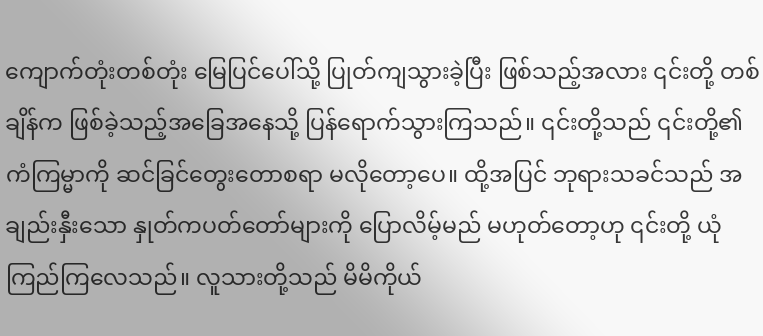ကျောက်တုံးတစ်တုံး မြေပြင်ပေါ်သို့ ပြုတ်ကျသွားခဲ့ပြီး ဖြစ်သည့်အလား ၎င်းတို့ တစ်ချိန်က ဖြစ်ခဲ့သည့်အခြေအနေသို့ ပြန်ရောက်သွားကြသည်။ ၎င်းတို့သည် ၎င်းတို့၏ ကံကြမ္မာကို ဆင်ခြင်တွေးတောစရာ မလိုတော့ပေ။ ထို့အပြင် ဘုရားသခင်သည် အချည်းနှီးသော နှုတ်ကပတ်တော်များကို ပြောလိမ့်မည် မဟုတ်တော့ဟု ၎င်းတို့ ယုံကြည်ကြလေသည်။ လူသားတို့သည် မိမိကိုယ်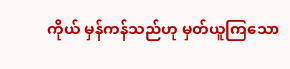ကိုယ် မှန်ကန်သည်ဟု မှတ်ယူကြသော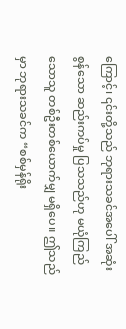ကြောင့်၊ ၎င်းတို့သည် ဘုရားသခင်အပေါ် အဆုံးစွန်သော ဆည်းကပ်မှု ပြသသည်ဟု မယုံကြည်သောသူ တစ်ဦးတစ်ယောက်မျှ မရှိပေ။ ဤသည်မှာ ဘုရားသခင်က “စစ်မှန်ရိုး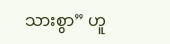သားစွာ” ဟူ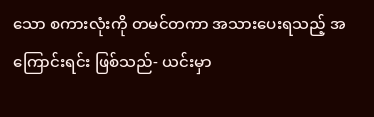သော စကားလုံးကို တမင်တကာ အသားပေးရသည့် အကြောင်းရင်း ဖြစ်သည်- ယင်းမှာ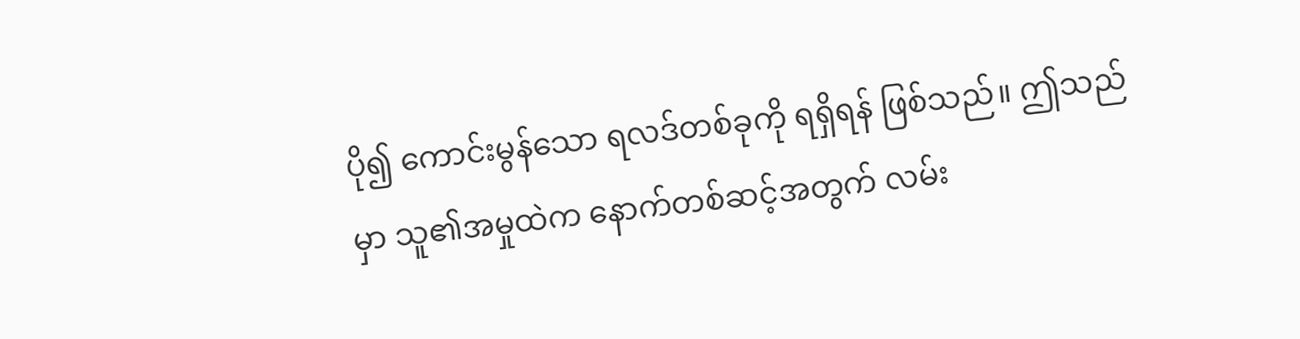ပို၍ ကောင်းမွန်သော ရလဒ်တစ်ခုကို ရရှိရန် ဖြစ်သည်။ ဤသည်မှာ သူ၏အမှုထဲက နောက်တစ်ဆင့်အတွက် လမ်း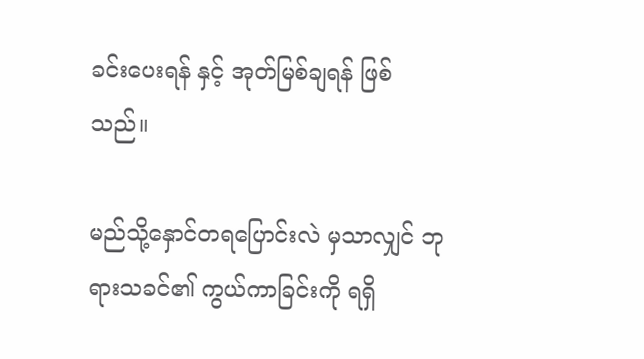ခင်းပေးရန် နှင့် အုတ်မြစ်ချရန် ဖြစ်သည်။

မည်သို့နှောင်တရပြောင်းလဲ မှသာလျှင် ဘုရားသခင်၏ ကွယ်ကာခြင်းကို ရရှိ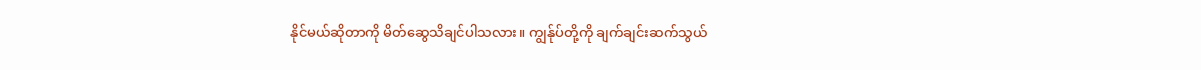နိုင်မယ်ဆိုတာကို မိတ်ဆွေသိချင်ပါသလား။ ကျွန်ုပ်တို့ကို ချက်ချင်းဆက်သွယ်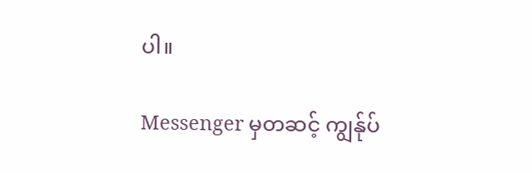ပါ။

Messenger မှတဆင့် ကျွန်ုပ်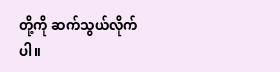တို့ကို ဆက်သွယ်လိုက်ပါ။